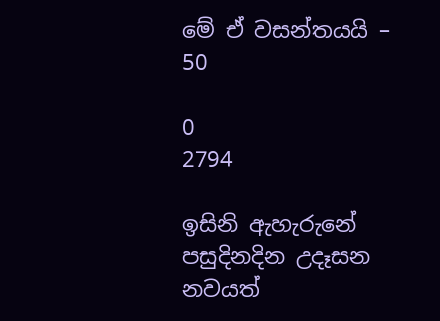මේ ඒ වසන්තයයි – 50

0
2794

ඉසිනි ඇහැරුනේ පසුදිනදින උදෑසන නවයත්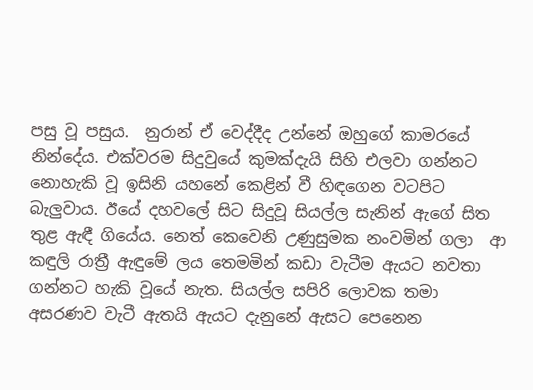පසු වූ පසුය.  නුරාන් ඒ වෙද්දීද උන්නේ ඔහුගේ කාමරයේ නින්දේය. එක්වරම සිදුවුයේ කුමක්දැයි සිහි එලවා ගන්නට නොහැකි වූ ඉසිනි යහනේ කෙළින් වී හිඳගෙන වටපිට බැලුවාය. ඊයේ දහවලේ සිට සිදුවූ සියල්ල සැනින් ඇගේ සිත තුළ ඇඳී ගියේය. නෙත් කෙවෙනි උණුසුමක නංවමින් ගලා  ආ කඳුලි රාත්‍රී ඇඳුමේ ලය තෙමමින් කඩා වැටීම ඇයට නවතා ගන්නට හැකි වූයේ නැත. සියල්ල සපිරි ලොවක තමා අසරණව වැටී ඇතයි ඇයට දැනුනේ ඇසට පෙනෙන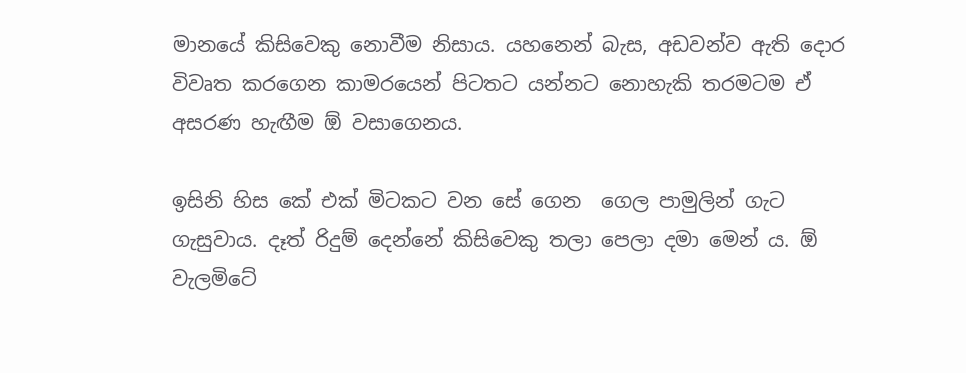මානයේ කිසිවෙකු නොවීම නිසාය. යහනෙන් බැස, අඩවන්ව ඇති දොර විවෘත කරගෙන කාමරයෙන් පිටතට යන්නට නොහැකි තරමටම ඒ අසරණ හැඟීම ඕ වසාගෙනය.

ඉසිනි හිස කේ එක් මිටකට වන සේ ගෙන  ගෙල පාමුලින් ගැට ගැසුවාය. දෑත් රිදුම් දෙන්නේ කිසිවෙකු තලා පෙලා දමා මෙන් ය. ඕ වැලමිටේ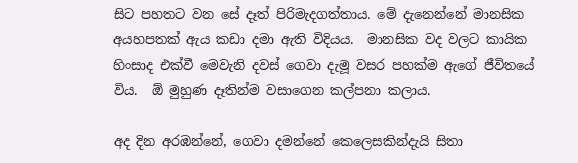සිට පහතට වන සේ දෑත් පිරිමැදගත්තාය. මේ දැනෙන්නේ මානසික අයහපතක් ඇය කඩා දමා ඇති විදියය.  මානසික වද වලට කායික හිංසාද එක්වී මෙවැනි දවස් ගෙවා දැමූ වසර පහක්ම ඇගේ ජීවිතයේ විය.  ඕ මුහුණ දෑතින්ම වසාගෙන කල්පනා කලාය.

අද දින අරඹන්නේ, ගෙවා දමන්නේ කෙලෙසකින්දැයි සිතා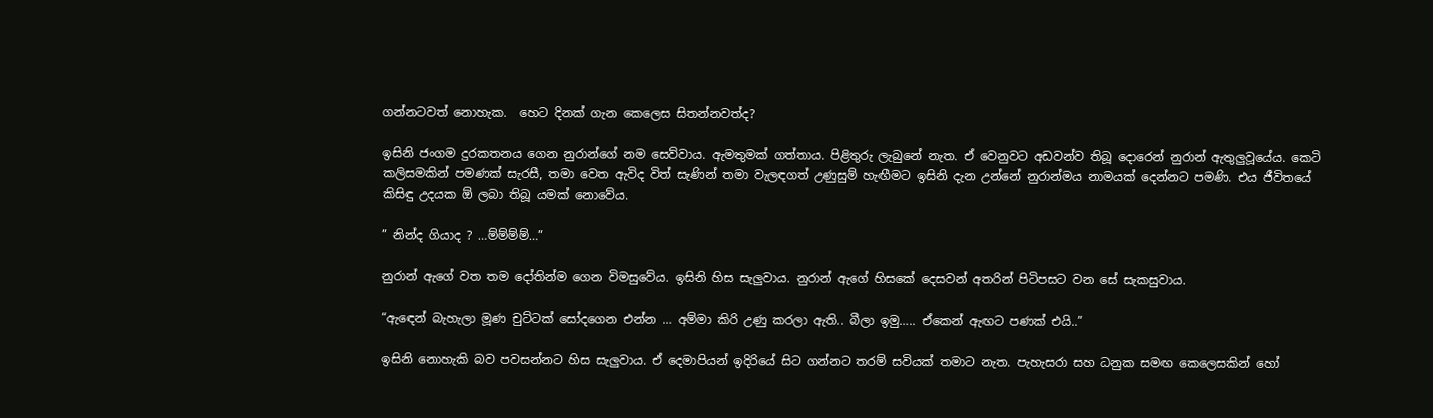ගන්නටවත් නොහැක.  හෙට දිනක් ගැන කෙලෙස සිතන්නවත්ද?

ඉසිනි ජංගම දුරකතනය ගෙන නුරාන්ගේ නම සෙව්වාය. ඇමතුමක් ගත්තාය. පිළිතුරු ලැබුනේ නැත. ඒ වෙනුවට අඩවන්ව තිබූ දොරෙන් නුරාන් ඇතුලුවූයේය. කෙටි කලිසමකින් පමණක් සැරසී, තමා වෙත ඇවිද විත් සැණින් තමා වැලඳගත් උණුසුම් හැඟීමට ඉසිනි දැන උන්නේ නුරාන්මය නාමයක් දෙන්නට පමණි. එය ජීවිතයේ කිසිඳු උදයක ඕ ලබා තිබූ යමක් නොවේය.

” නින්ද ගියාද ? …ම්ම්ම්ම්…”

නුරාන් ඇගේ වත තම දෝතින්ම ගෙන විමසුවේය. ඉසිනි හිස සැලුවාය. නුරාන් ඇගේ හිසකේ දෙසවන් අතරින් පිටිපසට වන සේ සැකසුවාය.

“ඇඳෙන් බැහැලා මූණ චුට්ටක් සෝදගෙන එන්න … අම්මා කිරි උණු කරලා ඇති.. බීලා ඉමු….. ඒකෙන් ඇඟට පණක් එයි..”

ඉසිනි නොහැකි බව පවසන්නට හිස සැලුවාය. ඒ දෙමාපියන් ඉදිරියේ සිට ගන්නට තරම් සවියක් තමාට නැත. පැහැසරා සහ ධනුක සමඟ කෙලෙසකින් හෝ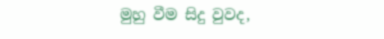මුහු වීම සිදු වුවද,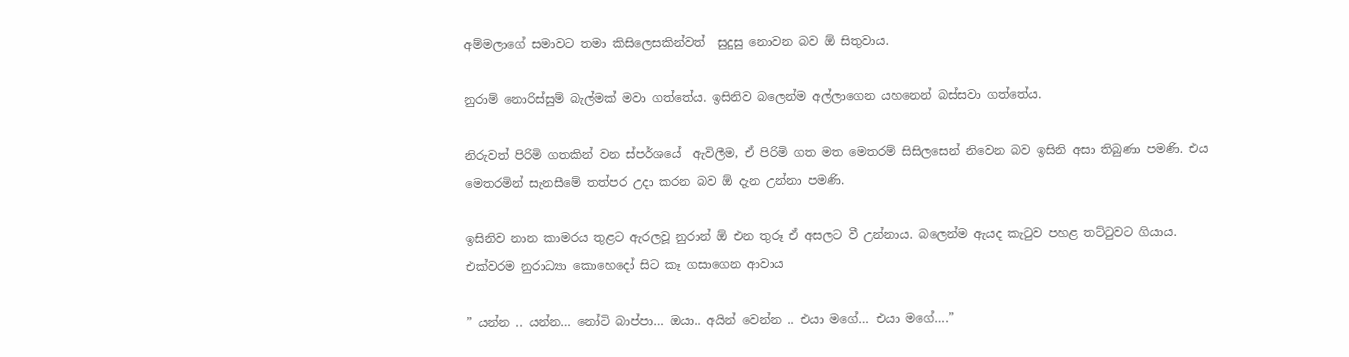අම්මලාගේ සමාවට තමා කිසිලෙසකින්වත්  සුදුසු නොවන බව ඕ සිතුවාය.

නුරාම් නොරිස්සුම් බැල්මක් මවා ගත්තේය. ඉසිනිව බලෙන්ම අල්ලාගෙන යහනෙන් බස්සවා ගත්තේය.

නිරුවත් පිරිමි ගතකින් වන ස්පර්ශයේ  ඇවිලීම, ඒ පිරිමි ගත මත මෙතරම් සිසිලසෙන් නිවෙන බව ඉසිනි අසා තිබුණා පමණි. එය මෙතරමින් සැනසීමේ තත්පර උදා කරන බව ඕ දැන උන්නා පමණි.

ඉසිනිව නාන කාමරය තුළට ඇරලවූ නුරාන් ඕ එන තුරූ ඒ අසලට වී උන්නාය. බලෙන්ම ඇයද කැටුව පහළ තට්ටුවට ගියාය. එක්වරම නුරාධ්‍යා කොහෙදෝ සිට කෑ ගසාගෙන ආවාය

” යන්න .. යන්න… නෝටි බාප්පා… ඔයා.. අයින් වෙන්න .. එයා මගේ… එයා මගේ….”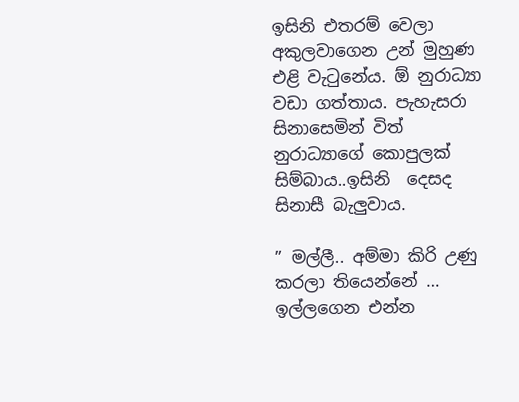ඉසිනි එතරම් වෙලා අකුලවාගෙන උන් මුහුණ එළි වැටුනේය. ඕ නුරාධ්‍යා වඩා ගත්තාය. පැහැසරා සිනාසෙමින් විත් නුරාධ්‍යාගේ කොපුලක් සිම්බාය..ඉසිනි  දෙසද සිනාසී බැලුවාය.

” මල්ලී.. අම්මා කිරි උණු කරලා තියෙන්නේ … ඉල්ලගෙන එන්න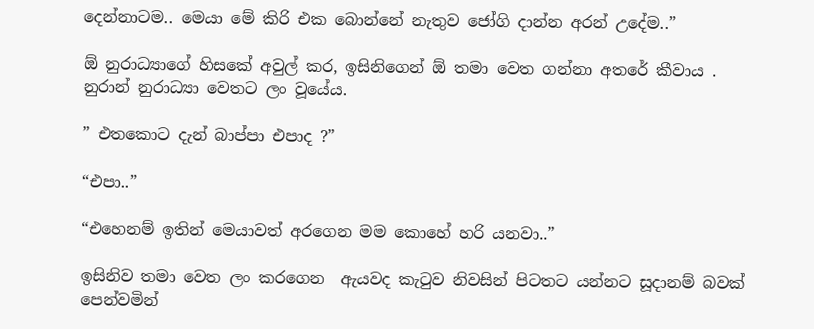දෙන්නාටම.. මෙයා මේ කිරි එක බොන්නේ නැතුව ජෝගි දාන්න අරන් උදේම..”

ඕ නුරාධ්‍යාගේ හිසකේ අවුල් කර, ඉසිනිගෙන් ඕ තමා වෙත ගන්නා අතරේ කීවාය . නුරාන් නුරාධ්‍යා වෙතට ලං වූයේය.

” එතකොට දැන් බාප්පා එපාද ?”

“එපා..”

“එහෙනම් ඉතින් මෙයාවත් අරගෙන මම කොහේ හරි යනවා..”

ඉසිනිව තමා වෙත ලං කරගෙන  ඇයවද කැටුව නිවසින් පිටතට යන්නට සූදානම් බවක් පෙන්වමින්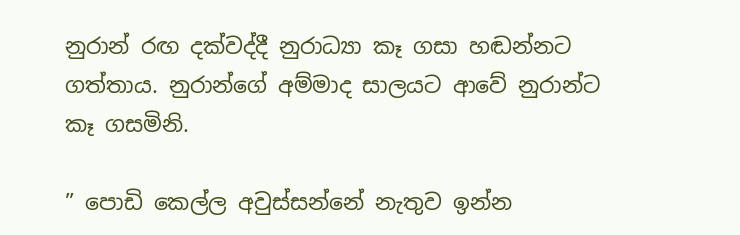නුරාන් රඟ දක්වද්දී නුරාධ්‍යා කෑ ගසා හඬන්නට ගත්තාය. නුරාන්ගේ අම්මාද සාලයට ආවේ නුරාන්ට කෑ ගසමිනි.

” පොඩි කෙල්ල අවුස්සන්නේ නැතුව ඉන්න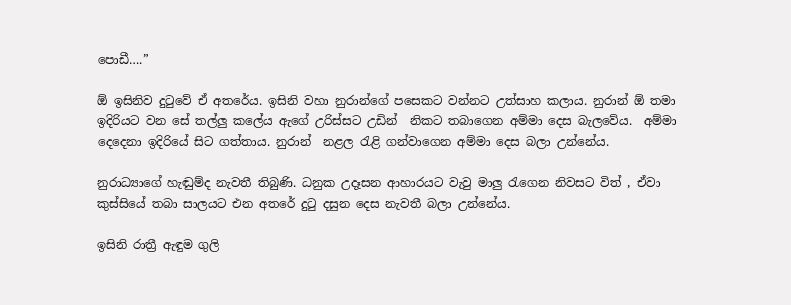පොඩී….”

ඕ ඉසිනිව දුටුවේ ඒ අතරේය. ඉසිනි වහා නුරාන්ගේ පසෙකට වන්නට උත්සාහ කලාය. නුරාන් ඕ තමා ඉදිරියට වන සේ තල්ලු කලේය ඇගේ උරිස්සට උඩින්  නිකට තබාගෙන අම්මා දෙස බැලවේය.  අම්මා දෙදෙනා ඉදිරියේ සිට ගත්තාය. නුරාන්  නළල රැළි ගන්වාගෙන අම්මා දෙස බලා උන්නේය.

නුරාධ්‍යාගේ හැඬුම්ද නැවතී තිබුණි. ධනුක උදෑසන ආහාරයට වැවු මාලු රැගෙන නිවසට විත් , ඒවා කුස්සියේ තබා සාලයට එන අතරේ දුටු දසුන දෙස නැවතී බලා උන්නේය.

ඉසිනි රාත්‍රී ඇඳුම ගුලි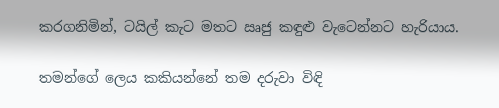කරගනිමින්, ටයිල් කැට මතට ඍජු කඳුළු වැටෙන්නට හැරියාය.

තමන්ගේ ලෙය කකියන්නේ තම දරුවා විඳි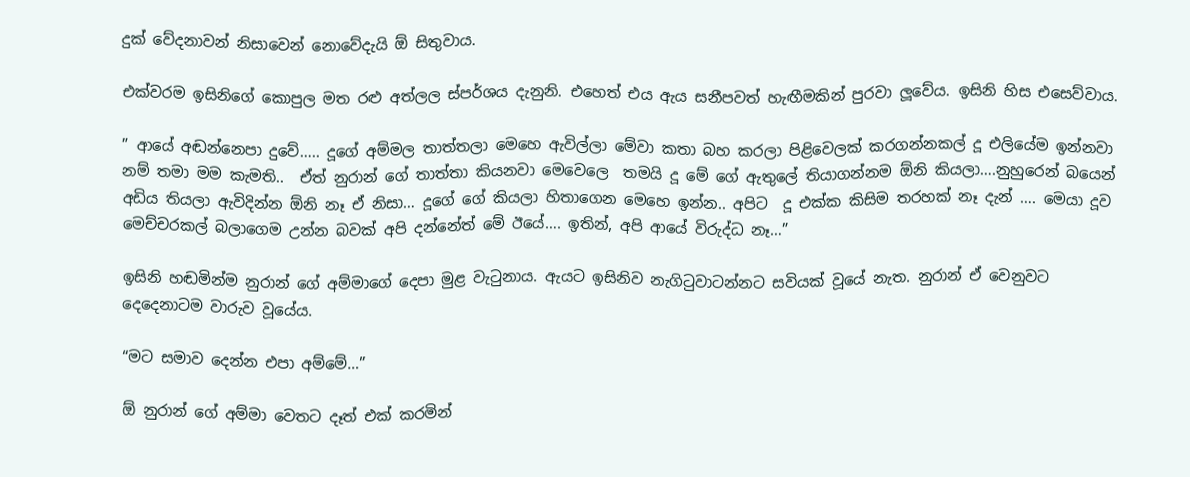දුක් වේදනාවන් නිසාවෙන් නොවේදැයි ඕ සිතුවාය.

එක්වරම ඉසිනිගේ කොපුල මත රළු අත්ලල ස්පර්ශය දැනුනි. එහෙත් එය ඇය සනීපවත් හැඟීමකින් පුරවා ලූවේය. ඉසිනි හිස එසෙව්වාය.

” ආයේ අඬන්නෙපා දුවේ….. දූගේ අම්මල තාත්තලා මෙහෙ ඇවිල්ලා මේවා කතා බහ කරලා පිළිවෙලක් කරගන්නකල් දූ එලියේම ඉන්නවා නම් තමා මම කැමති..  ඒත් නුරාන් ගේ තාත්තා කියනවා මෙවෙලෙ  තමයි දූ මේ ගේ ඇතුලේ තියාගන්නම ඕනි කියලා….නුහුරෙන් බයෙන් අඩිය තියලා ඇවිදින්න ඕනි නෑ ඒ නිසා… දූගේ ගේ කියලා හිතාගෙන මෙහෙ ඉන්න.. අපිට  දූ එක්ක කිසිම තරහක් නෑ දැන් …. මෙයා දූව මෙච්චරකල් බලාගෙම උන්න බවක් අපි දන්නේත් මේ ඊයේ…. ඉතින්, අපි ආයේ විරුද්ධ නෑ…”

ඉසිනි හඬමින්ම නුරාන් ගේ අම්මාගේ දෙපා මුළ වැටුනාය. ඇයට ඉසිනිව නැගිටුවාටන්නට සවියක් වූයේ නැත. නුරාන් ඒ වෙනුවට දෙදෙනාටම වාරුව වූයේය.

“මට සමාව දෙන්න එපා අම්මේ…”

ඕ නුරාන් ගේ අම්මා වෙතට දෑත් එක් කරමින්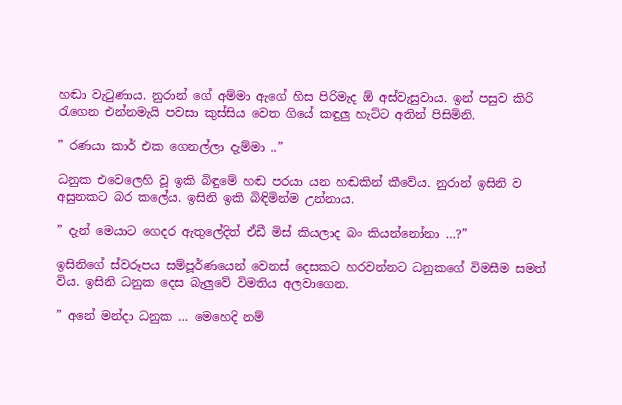හඬා වැටුණාය. නුරාන් ගේ අම්මා ඇගේ හිස පිරිමැද ඕ අස්වැසුවාය. ඉන් පසුව කිරි රැගෙන එන්නමැයි පවසා කුස්සිය වෙත ගියේ කඳුලු හැට්ට අතින් පිසිමිනි.

” රණයා කාර් එක ගෙනල්ලා දැම්මා ..”

ධනුක එවෙලෙහි වූ ඉකි බිඳුමේ හඬ පරයා යන හඬකින් කීවේය. නුරාන් ඉසිනි ව අසුනකට බර කලේය. ඉසිනි ඉකි බිඳිමින්ම උන්නාය.

” දැන් මෙයාට ගෙදර ඇතුලේදිත් ඒඩී මිස් කියලාද බං කියන්නෝනා …?”

ඉසිනිගේ ස්වරූපය සම්පූර්ණයෙන් වෙනස් දෙසකට හරවන්නට ධනුකගේ විමසීම සමත් විය. ඉසිනි ධනුක දෙස බැලුවේ විමතිය අලවාගෙන.

” අනේ මන්දා ධනුක … මෙහෙදි නම්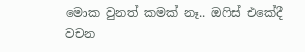මොක වුනත් කමක් නෑ.. ඔෆිස් එකේදී වචන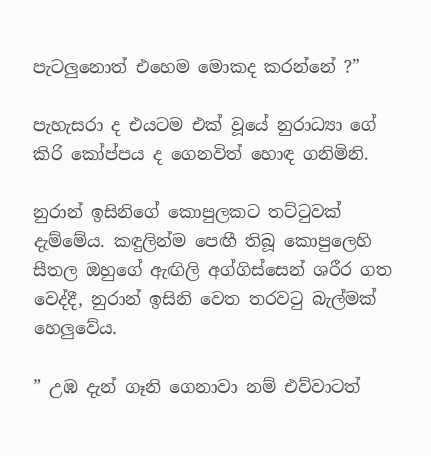පැටලුනොත් එහෙම මොකද කරන්නේ ?”

පැහැසරා ද එයටම එක් වූයේ නුරාධ්‍යා ගේ කිරි කෝප්පය ද ගෙනවිත් හොඳ ගනිමිනි.

නුරාන් ඉසිනිගේ කොපුලකට තට්ටුවක් දැම්මේය. කඳුලින්ම පෙඟී තිබූ කොපුලෙහි සීතල ඔහුගේ ඇඟිලි අග්ගිස්සෙන් ශරීර ගත වෙද්දී, නුරාන් ඉසිනි වෙත තරවටු බැල්මක් හෙලුවේය.

” උඹ දැන් ගෑනි ගෙනාවා නම් එව්වාටත්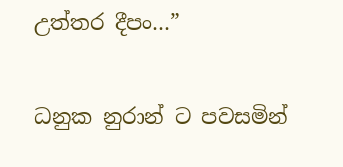උත්තර දීපං…”

ධනුක නුරාන් ට පවසමින්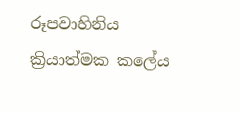රූපවාහිනිය ක්‍රියාත්මක කලේය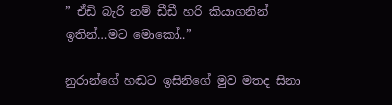” ඒඩි බැරි නම් ඩීඩී හරි කියාගනින් ඉතින්…මට මොකෝ..”

නුරාන්ගේ හඬට ඉසිනිගේ මුව මතද සිනා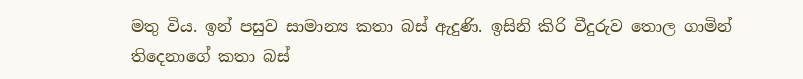මතු විය. ඉන් පසුව සාමාන්‍ය කතා බස් ඇදුණි. ඉසිනි කිරි වීදුරුව තොල ගාමින් තිදෙනාගේ කතා බස්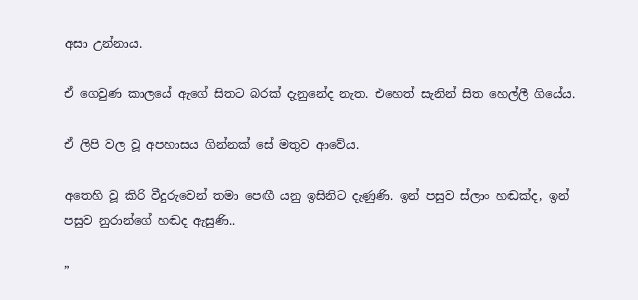අසා උන්නාය.

ඒ ගෙවුණ කාලයේ ඇගේ සිතට බරක් දැනුනේද නැත. එහෙත් සැනින් සිත හෙල්ලී ගියේය.

ඒ ලිපි වල වූ අපහාසය ගින්නක් සේ මතුව ආවේය.

අතෙහි වූ කිරි වීදුරුවෙන් තමා පෙඟී යනු ඉසිනිට දැණුණි. ඉන් පසුව ස්ලාං හඬක්ද, ඉන් පසුව නුරාන්ගේ හඬද ඇසුණි..

”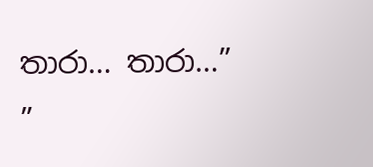තාරා… තාරා…”
”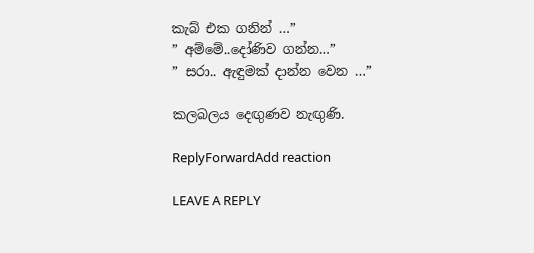කැබ් එක ගනින් …”
” අම්මේ..දෝණිව ගන්න…”
” සරා.. ඇඳුමක් දාන්න වෙන …”

කලබලය දෙඟුණව නැඟුණි.

ReplyForwardAdd reaction

LEAVE A REPLY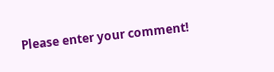Please enter your comment!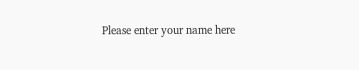Please enter your name here